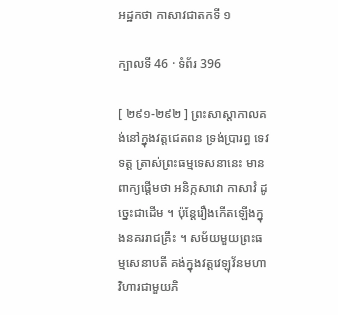អដ្ឋកថា កាសាវជាតកទី ១

ក្បាលទី 46 · ទំព័រ 396

[ ២៩១-២៩២ ] ព្រះសាស្តាកាលគង់នៅក្នុងវត្តជេតពន ទ្រង់ប្រារព្ធ ទេវទត្ត ត្រាស់ព្រះធម្មទេសនានេះ មានពាក្យផ្តើមថា អនិក្កសាវោ កាសាវំ ដូច្នេះជាដើម ។ ប៉ុន្តែរឿងកើតឡើងក្នុងនគររាជគ្រឹះ ។ សម័យមួយព្រះធម្មសេនាបតី គង់ក្នុងវត្តវេឡុវ័នមហាវិហារជាមួយភិ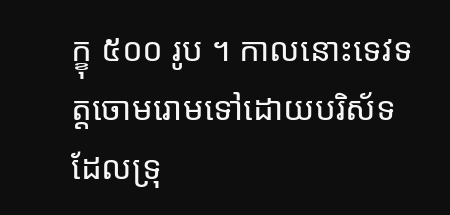ក្ខុ ៥០០ រូប ។ កាលនោះទេវទត្តចោមរោមទៅដោយបរិស័ទដែលទ្រុ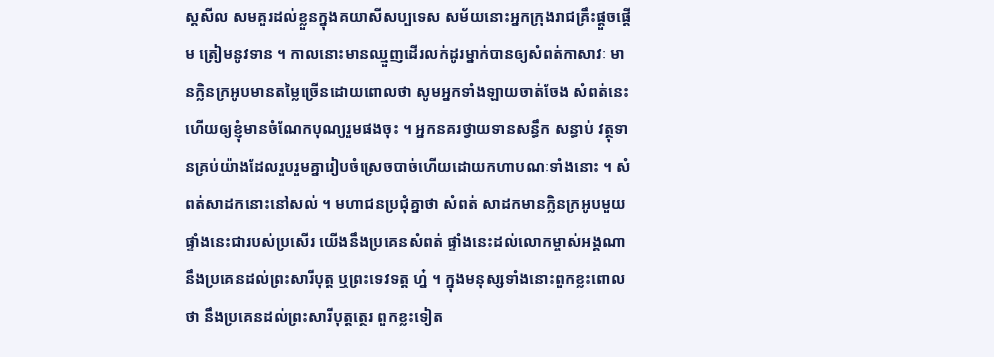ស្តសីល សមគួរដល់ខ្លួនក្នុងគយាសីសប្បទេស សម័យនោះអ្នកក្រុងរាជគ្រឹះផ្តួចផ្តើម ត្រៀមនូវទាន ។ កាលនោះមានឈ្មួញដើរលក់ដូរម្នាក់បានឲ្យសំពត់កាសាវៈ មានក្លិនក្រអូបមានតម្លៃច្រើនដោយពោលថា សូមអ្នកទាំងឡាយចាត់ចែង សំពត់នេះហើយឲ្យខ្ញុំមានចំណែកបុណ្យរួមផងចុះ ។ អ្នកនគរថ្វាយទានសន្ធឹក សន្ធាប់ វត្ថុទានគ្រប់យ៉ាងដែលរួបរួមគ្នារៀបចំស្រេចបាច់ហើយដោយកហាបណៈទាំងនោះ ។ សំពត់សាដកនោះនៅសល់ ។ មហាជនប្រជុំគ្នាថា សំពត់ សាដកមានក្លិនក្រអូបមួយផ្ទាំងនេះជារបស់ប្រសើរ យើងនឹងប្រគេនសំពត់ ផ្ទាំងនេះដល់លោកម្ចាស់អង្គណា នឹងប្រគេនដល់ព្រះសារីបុត្ត ឬព្រះទេវទត្ត ហ្ន៎ ។ ក្នុងមនុស្សទាំងនោះពួកខ្លះពោលថា នឹងប្រគេនដល់ព្រះសារីបុត្តត្ថេរ ពួកខ្លះទៀត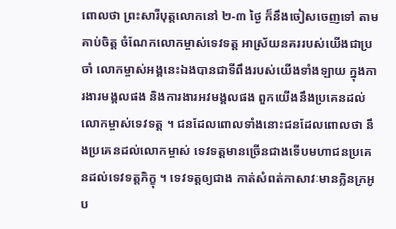ពោលថា ព្រះសារីបុត្តលោកនៅ ២-៣ ថ្ងៃ ក៏នឹងចៀសចេញទៅ តាមគាប់ចិត្ត ចំណែកលោកម្ចាស់ទេវទត្ត អាស្រ័យនគររបស់យើងជាប្រចាំ លោកម្ចាស់អង្គនេះឯងបានជាទីពឹងរបស់យើងទាំងឡាយ ក្នុងការងារមង្គលផង និងការងារអវមង្គលផង ពួកយើងនឹងប្រគេនដល់លោកម្ចាស់ទេវទត្ត ។ ជនដែលពោលទាំងនោះជនដែលពោលថា នឹងប្រគេនដល់លោកម្ចាស់ ទេវទត្តមានច្រើនជាងទើបមហាជនប្រគេនដល់ទេវទត្តភិក្ខុ ។ ទេវទត្តឲ្យជាង កាត់សំពត់កាសាវៈមានក្លិនក្រអូប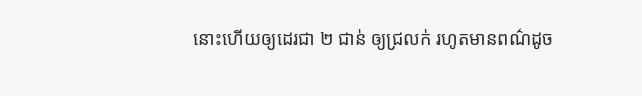នោះហើយឲ្យដេរជា ២ ជាន់ ឲ្យជ្រលក់ រហូតមានពណ៌ដូច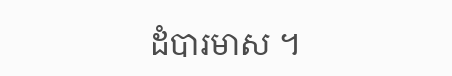ដំបារមាស ។